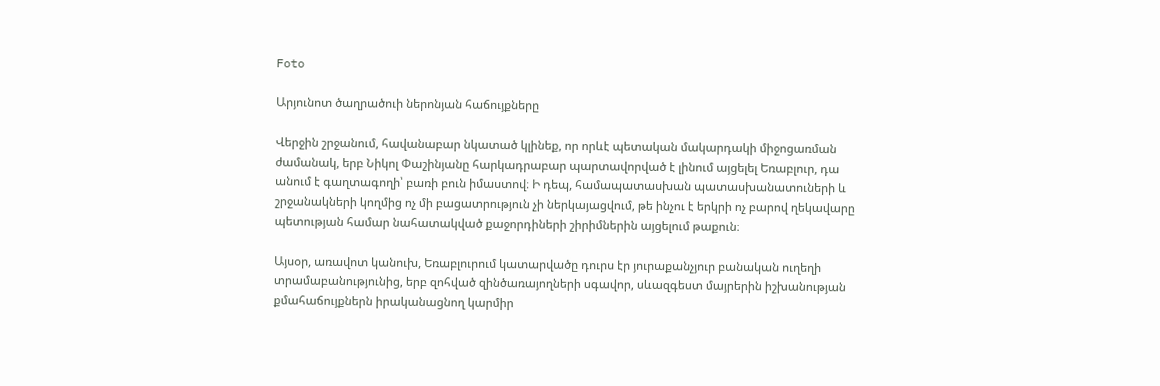Foto

Արյունոտ ծաղրածուի ներոնյան հաճույքները

Վերջին շրջանում, հավանաբար նկատած կլինեք, որ որևէ պետական մակարդակի միջոցառման ժամանակ, երբ Նիկոլ Փաշինյանը հարկադրաբար պարտավորված է լինում այցելել Եռաբլուր, դա անում է գաղտագողի՝ բառի բուն իմաստով։ Ի դեպ, համապատասխան պատասխանատուների և շրջանակների կողմից ոչ մի բացատրություն չի ներկայացվում, թե ինչու է երկրի ոչ բարով ղեկավարը պետության համար նահատակված քաջորդիների շիրիմներին այցելում թաքուն։

Այսօր, առավոտ կանուխ, Եռաբլուրում կատարվածը դուրս էր յուրաքանչյուր բանական ուղեղի տրամաբանությունից, երբ զոհված զինծառայողների սգավոր, սևազգեստ մայրերին իշխանության քմահաճույքներն իրականացնող կարմիր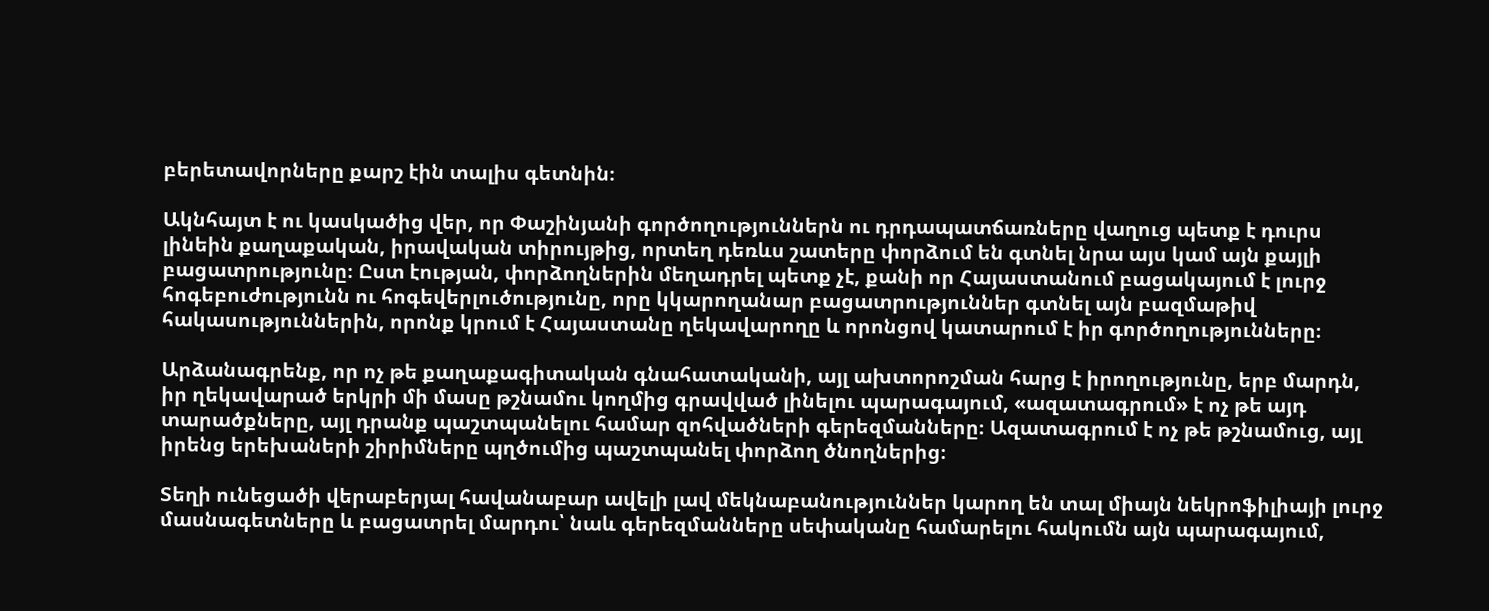բերետավորները քարշ էին տալիս գետնին։

Ակնհայտ է ու կասկածից վեր, որ Փաշինյանի գործողություններն ու դրդապատճառները վաղուց պետք է դուրս լինեին քաղաքական, իրավական տիրույթից, որտեղ դեռևս շատերը փորձում են գտնել նրա այս կամ այն քայլի բացատրությունը։ Ըստ էության, փորձողներին մեղադրել պետք չէ, քանի որ Հայաստանում բացակայում է լուրջ հոգեբուժությունն ու հոգեվերլուծությունը, որը կկարողանար բացատրություններ գտնել այն բազմաթիվ հակասություններին, որոնք կրում է Հայաստանը ղեկավարողը և որոնցով կատարում է իր գործողությունները։

Արձանագրենք, որ ոչ թե քաղաքագիտական գնահատականի, այլ ախտորոշման հարց է իրողությունը, երբ մարդն, իր ղեկավարած երկրի մի մասը թշնամու կողմից գրավված լինելու պարագայում, «ազատագրում» է ոչ թե այդ տարածքները, այլ դրանք պաշտպանելու համար զոհվածների գերեզմանները։ Ազատագրում է ոչ թե թշնամուց, այլ իրենց երեխաների շիրիմները պղծումից պաշտպանել փորձող ծնողներից։

Տեղի ունեցածի վերաբերյալ հավանաբար ավելի լավ մեկնաբանություններ կարող են տալ միայն նեկրոֆիլիայի լուրջ մասնագետները և բացատրել մարդու՝ նաև գերեզմանները սեփականը համարելու հակումն այն պարագայում,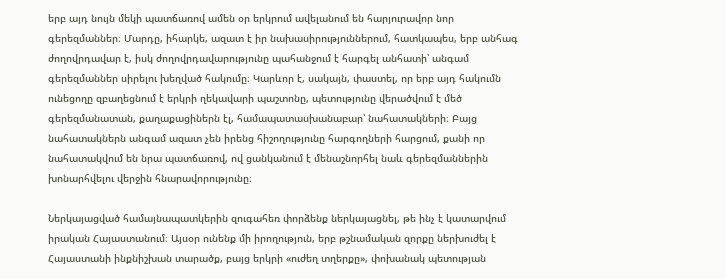երբ այդ նույն մեկի պատճառով ամեն օր երկրում ավելանում են հարյուրավոր նոր գերեզմաններ։ Մարդը, իհարկե, ազատ է իր նախասիրություններում, հատկապես, երբ անհագ ժողովրդավար է, իսկ ժողովրդավարությունը պահանջում է հարգել անհատի՝ անգամ գերեզմաններ սիրելու խեղված հակումը։ Կարևոր է, սակայն, փաստել, որ երբ այդ հակումն ունեցողը զբաղեցնում է երկրի ղեկավարի պաշտոնը, պետությունը վերածվում է մեծ գերեզմանատան, քաղաքացիներն էլ, համապատասխանաբար՝ նահատակների։ Բայց նահատակներն անգամ ազատ չեն իրենց հիշողությունը հարգողների հարցում, քանի որ նահատակվում են նրա պատճառով, ով ցանկանում է մենաշնորհել նաև գերեզմաններին խոնարհվելու վերջին հնարավորությունը։

Ներկայացված համայնապատկերին զուգահեռ փորձենք ներկայացնել, թե ինչ է կատարվում իրական Հայաստանում։ Այսօր ունենք մի իրողություն, երբ թշնամական զորքը ներխուժել է Հայաստանի ինքնիշխան տարածք, բայց երկրի «ուժեղ տղերքը», փոխանակ պետության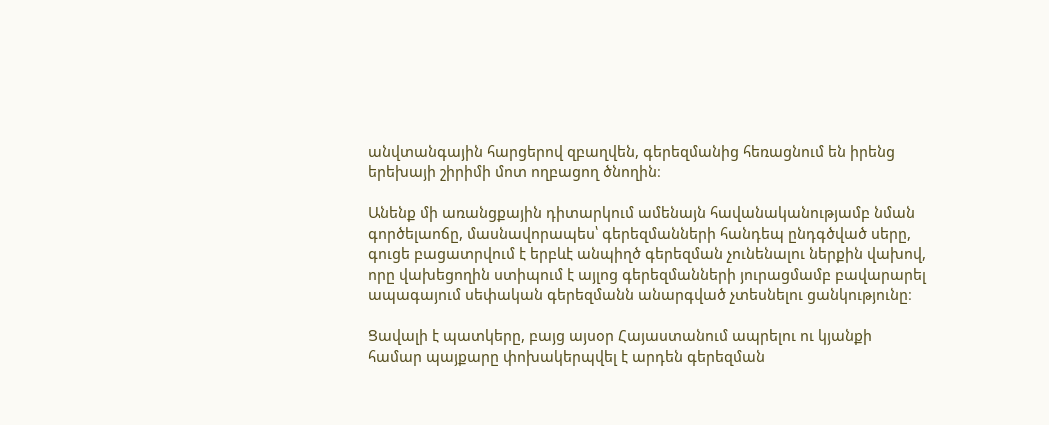անվտանգային հարցերով զբաղվեն, գերեզմանից հեռացնում են իրենց երեխայի շիրիմի մոտ ողբացող ծնողին։

Անենք մի առանցքային դիտարկում ամենայն հավանականությամբ նման գործելաոճը, մասնավորապես՝ գերեզմանների հանդեպ ընդգծված սերը, գուցե բացատրվում է երբևէ անպիղծ գերեզման չունենալու ներքին վախով, որը վախեցողին ստիպում է այլոց գերեզմանների յուրացմամբ բավարարել ապագայում սեփական գերեզմանն անարգված չտեսնելու ցանկությունը։

Ցավալի է պատկերը, բայց այսօր Հայաստանում ապրելու ու կյանքի համար պայքարը փոխակերպվել է արդեն գերեզման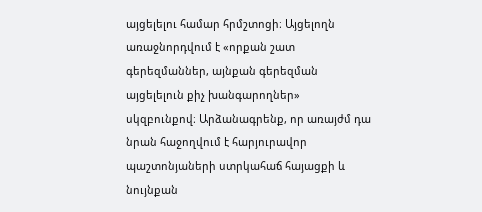այցելելու համար հրմշտոցի։ Այցելողն առաջնորդվում է «որքան շատ գերեզմաններ, այնքան գերեզման այցելելուն քիչ խանգարողներ» սկզբունքով։ Արձանագրենք, որ առայժմ դա նրան հաջողվում է հարյուրավոր պաշտոնյաների ստրկահաճ հայացքի և նույնքան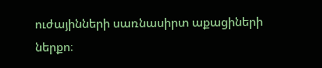ուժայինների սառնասիրտ աքացիների ներքո։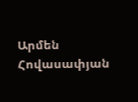Արմեն Հովասափյան